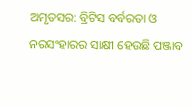ଅମୃତସର: ବ୍ରିଟିସ ବର୍ବରତା ଓ ନରସଂହାରର ସାକ୍ଷୀ ହେଉଛି ପଞ୍ଜାବ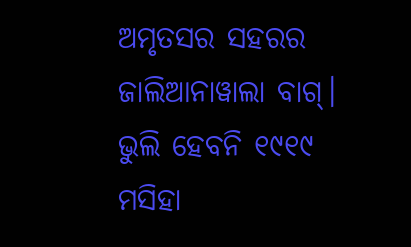ଅମୃତସର ସହରର ଜାଲିଆନାୱାଲା ବାଗ୍। ଭୁଲି ହେବନି ୧୯୧୯ ମସିହା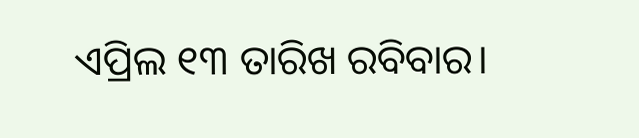ଏପ୍ରିଲ ୧୩ ତାରିଖ ରବିବାର।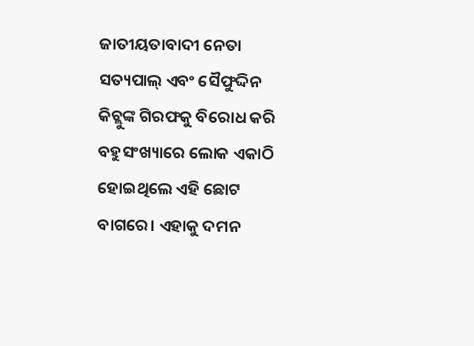ଜାତୀୟତାବାଦୀ ନେତା ସତ୍ୟପାଲ୍ ଏବଂ ସୈଫୁଦ୍ଦିନ କିଚ୍ଲୁଙ୍କ ଗିରଫକୁ ବିରୋଧ କରି ବହୁସଂଖ୍ୟାରେ ଲୋକ ଏକାଠି ହୋଇଥିଲେ ଏହି ଛୋଟ ବାଗରେ। ଏହାକୁ ଦମନ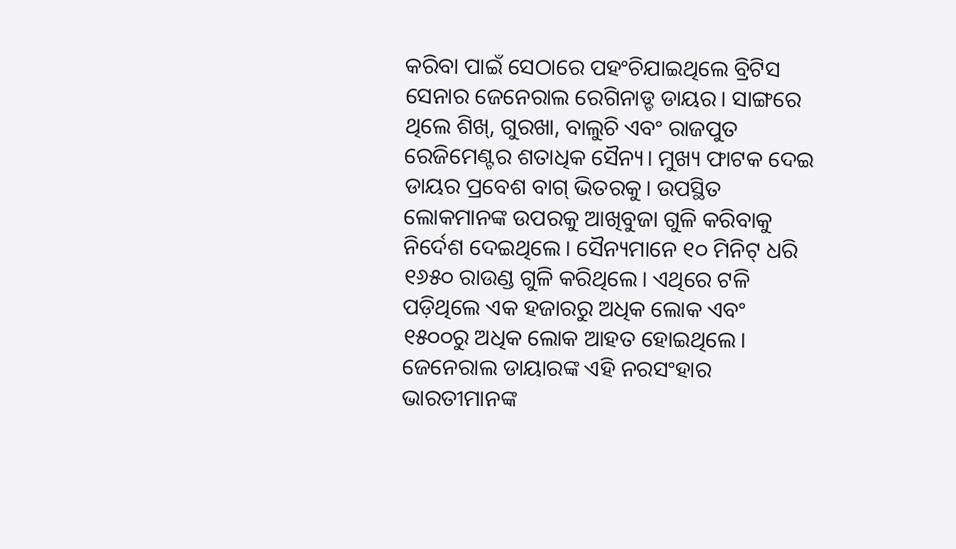କରିବା ପାଇଁ ସେଠାରେ ପହଂଚିଯାଇଥିଲେ ବ୍ରିଟିସ ସେନାର ଜେନେରାଲ ରେଗିନାଡ୍ଡ ଡାୟର। ସାଙ୍ଗରେ ଥିଲେ ଶିଖ୍, ଗୁରଖା, ବାଲୁଚି ଏବଂ ରାଜପୁତ ରେଜିମେଣ୍ଟର ଶତାଧିକ ସୈନ୍ୟ। ମୁଖ୍ୟ ଫାଟକ ଦେଇ ଡାୟର ପ୍ରବେଶ ବାଗ୍ ଭିତରକୁ। ଉପସ୍ଥିତ ଲୋକମାନଙ୍କ ଉପରକୁ ଆଖିବୁଜା ଗୁଳି କରିବାକୁ ନିର୍ଦେଶ ଦେଇଥିଲେ। ସୈନ୍ୟମାନେ ୧୦ ମିନିଟ୍ ଧରି ୧୬୫୦ ରାଉଣ୍ଡ ଗୁଳି କରିଥିଲେ। ଏଥିରେ ଟଳି ପଡ଼ିଥିଲେ ଏକ ହଜାରରୁ ଅଧିକ ଲୋକ ଏବଂ ୧୫୦୦ରୁ ଅଧିକ ଲୋକ ଆହତ ହୋଇଥିଲେ।
ଜେନେରାଲ ଡାୟାରଙ୍କ ଏହି ନରସଂହାର ଭାରତୀମାନଙ୍କ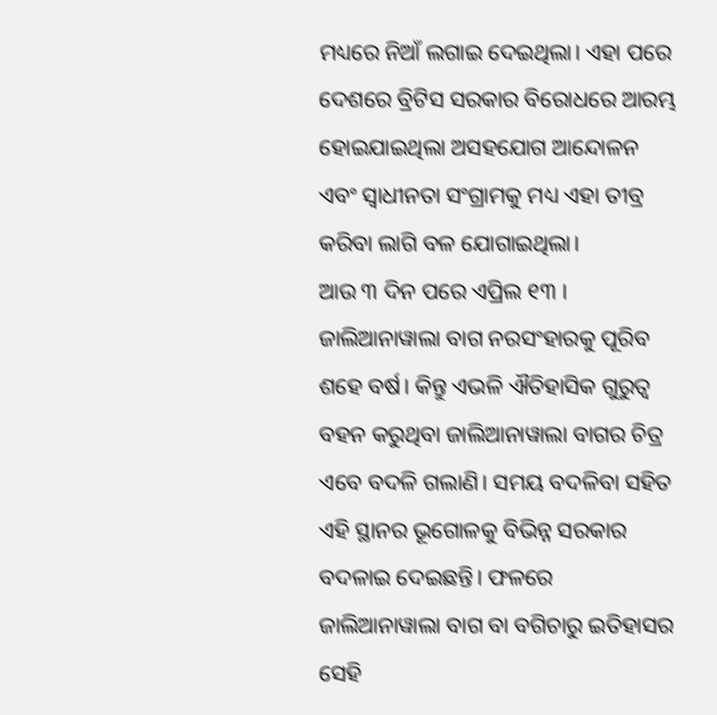ମଧ୍ୟରେ ନିଆଁ ଲଗାଇ ଦେଇଥିଲା। ଏହା ପରେ ଦେଶରେ ବ୍ରିଟିସ ସରକାର ବିରୋଧରେ ଆରମ୍ଭ ହୋଇଯାଇଥିଲା ଅସହଯୋଗ ଆନ୍ଦୋଳନ ଏବଂ ସ୍ବାଧୀନତା ସଂଗ୍ରାମକୁ ମଧ୍ୟ ଏହା ତୀବ୍ର କରିବା ଲାଗି ବଳ ଯୋଗାଇଥିଲା।
ଆଉ ୩ ଦିନ ପରେ ଏପ୍ରିଲ ୧୩ । ଜାଲିଆନାୱାଲା ବାଗ ନରସଂହାରକୁ ପୂରିବ ଶହେ ବର୍ଷ। କିନ୍ତୁ ଏଭଳି ଐତିହାସିକ ଗୁରୁତ୍ବ ବହନ କରୁଥିବା ଜାଲିଆନାୱାଲା ବାଗର ଚିତ୍ର ଏବେ ବଦଳି ଗଲାଣି। ସମୟ ବଦଳିବା ସହିତ ଏହି ସ୍ଥାନର ଭୂଗୋଳକୁ ବିଭିନ୍ନ ସରକାର ବଦଳାଇ ଦେଇଛନ୍ତି। ଫଳରେ ଜାଲିଆନାୱାଲା ବାଗ ବା ବଗିଚାରୁ ଇତିହାସର ସେହି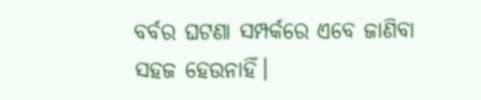ବର୍ବର ଘଟଣା ସମ୍ପର୍କରେ ଏବେ ଜାଣିବା ସହଜ ହେଉନାହିଁ।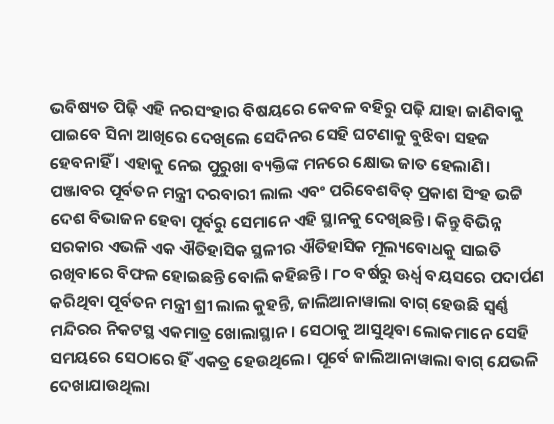ଭବିଷ୍ୟତ ପିଢ଼ି ଏହି ନରସଂହାର ବିଷୟରେ କେବଳ ବହିରୁ ପଢ଼ି ଯାହା ଜାଣିବାକୁ ପାଇବେ ସିନା ଆଖିରେ ଦେଖିଲେ ସେଦିନର ସେହି ଘଟଣାକୁ ବୁଝିବା ସହଜ ହେବନାହିଁ । ଏହାକୁ ନେଇ ପୁରୁଖା ବ୍ୟକ୍ତିଙ୍କ ମନରେ କ୍ଷୋଭ ଜାତ ହେଲାଣି।
ପଞ୍ଜାବର ପୂର୍ବତନ ମନ୍ତ୍ରୀ ଦରବାରୀ ଲାଲ ଏବଂ ପରିବେଶବିତ୍ ପ୍ରକାଶ ସିଂହ ଭଟ୍ଟି ଦେଶ ବିଭାଜନ ହେବା ପୂର୍ବରୁ ସେମାନେ ଏହି ସ୍ଥାନକୁ ଦେଖିଛନ୍ତି। କିନ୍ତୁ ବିଭିନ୍ନ ସରକାର ଏଭଳି ଏକ ଐତିହାସିକ ସ୍ଥଳୀର ଐତିହାସିକ ମୂଲ୍ୟବୋଧକୁ ସାଇତି ରଖିବାରେ ବିଫଳ ହୋଇଛନ୍ତି ବୋଲି କହିଛନ୍ତି। ୮୦ ବର୍ଷରୁ ଊର୍ଧ୍ବ ବୟସରେ ପଦାର୍ପଣ କରିଥିବା ପୂର୍ବତନ ମନ୍ତ୍ରୀ ଶ୍ରୀ ଲାଲ କୁହନ୍ତି, ଜାଲିଆନାୱାଲା ବାଗ୍ ହେଉଛି ସ୍ବର୍ଣ୍ଣ ମନ୍ଦିରର ନିକଟସ୍ଥ ଏକମାତ୍ର ଖୋଲାସ୍ଥାନ। ସେଠାକୁ ଆସୁଥିବା ଲୋକମାନେ ସେହି ସମୟରେ ସେଠାରେ ହିଁ ଏକତ୍ର ହେଉଥିଲେ। ପୂର୍ବେ ଜାଲିଆନାୱାଲା ବାଗ୍ ଯେଭଳି ଦେଖାଯାଉଥିଲା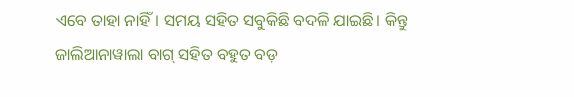ଏବେ ତାହା ନାହିଁ। ସମୟ ସହିତ ସବୁକିଛି ବଦଳି ଯାଇଛି। କିନ୍ତୁ ଜାଲିଆନାୱାଲା ବାଗ୍ ସହିତ ବହୁତ ବଡ଼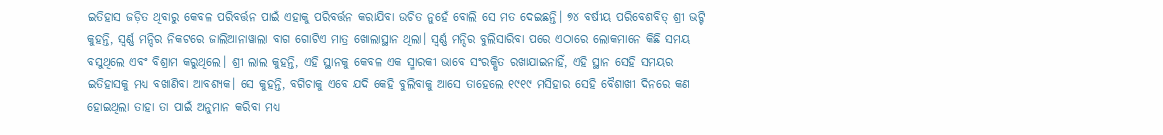ଇତିହାସ ଜଡ଼ିତ ଥିବାରୁ କେବଳ ପରିବର୍ତ୍ତନ ପାଇଁ ଏହାକୁ ପରିବର୍ତ୍ତନ କରାଯିବା ଉଚିତ ନୁହେଁ ବୋଲି ସେ ମତ ଦେଇଛନ୍ତି। ୭୪ ବର୍ଷୀୟ ପରିବେଶବିତ୍ ଶ୍ରୀ ଭଟ୍ଟି କୁହନ୍ତି, ସ୍ବର୍ଣ୍ଣ ମନ୍ଦିର ନିକଟରେ ଜାଲିଆନାୱାଲା ବାଗ ଗୋଟିଏ ମାତ୍ର ଖୋଲାସ୍ଥାନ ଥିଲା। ସ୍ବର୍ଣ୍ଣ ମନ୍ଦିର ବୁଲିସାରିବା ପରେ ଏଠାରେ ଲୋକମାନେ କିଛି ସମୟ ବସୁଥିଲେ ଏବଂ ବିଶ୍ରାମ କରୁଥିଲେ। ଶ୍ରୀ ଲାଲ କୁହନ୍ତି, ଏହି ସ୍ଥାନକୁ କେବଳ ଏକ ସ୍ମାରକୀ ଭାବେ ସଂରକ୍ଷିତ ରଖାଯାଇନାହିଁ, ଏହି ସ୍ଥାନ ସେହି ସମୟର ଇତିହାସକୁ ମଧ୍ୟ ବଖାଣିବା ଆବଶ୍ୟକ। ସେ କୁହନ୍ତି, ବଗିଚାକୁ ଏବେ ଯଦି କେହି ବୁଲିବାକୁ ଆସେ ତାହେଲେ ୧୯୧୯ ମସିହାର ସେହି ବୈଶାଖୀ ଦିନରେ କଣ ହୋଇଥିଲା ତାହା ତା ପାଇଁ ଅନୁମାନ କରିବା ମଧ୍ୟ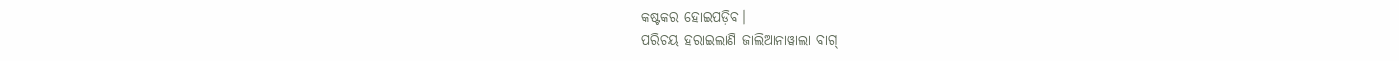କଷ୍ଟକର ହୋଇପଡ଼ିବ।
ପରିଚୟ ହରାଇଲାଣି ଜାଲିଆନାୱାଲା ବାଗ୍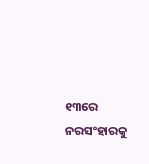୧୩ରେ ନରସଂହାରକୁ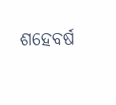ଶହେବର୍ଷ